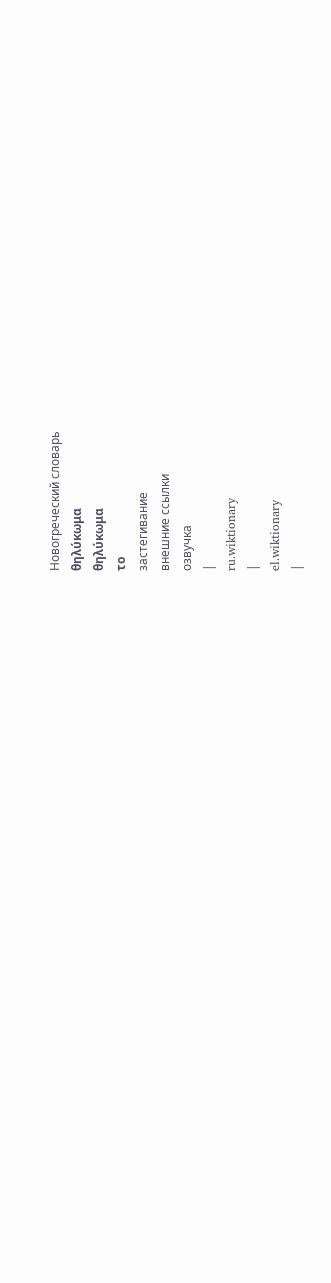Новогреческий словарь
θηλύκωμα
θηλύκωμα
το
застегивание
внешние ссылки
озвучка
|
ru.wiktionary
|
el.wiktionary
|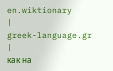en.wiktionary
|
greek-language.gr
|
как на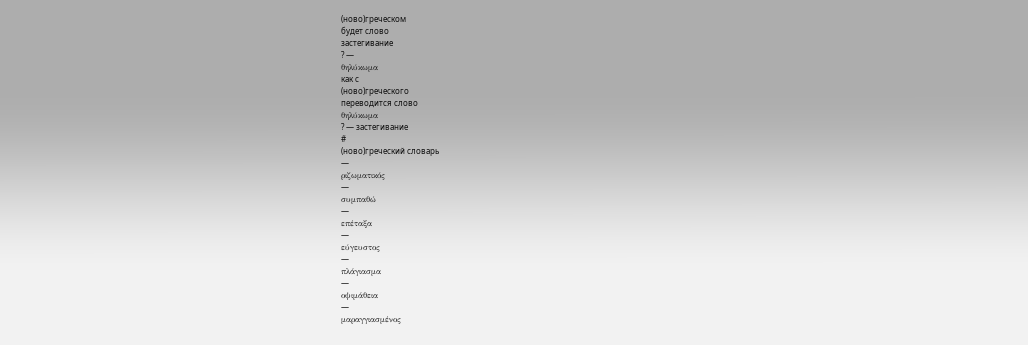(ново)греческом
будет слово
застегивание
? —
θηλύκωμα
как с
(ново)греческого
переводится слово
θηλύκωμα
? — застегивание
#
(ново)греческий словарь
—
ριζωματικός
—
συμπαθώ
—
επέταξα
—
εύγευστος
—
πλάγιασμα
—
οψιμάθεια
—
μαραγγιασμένος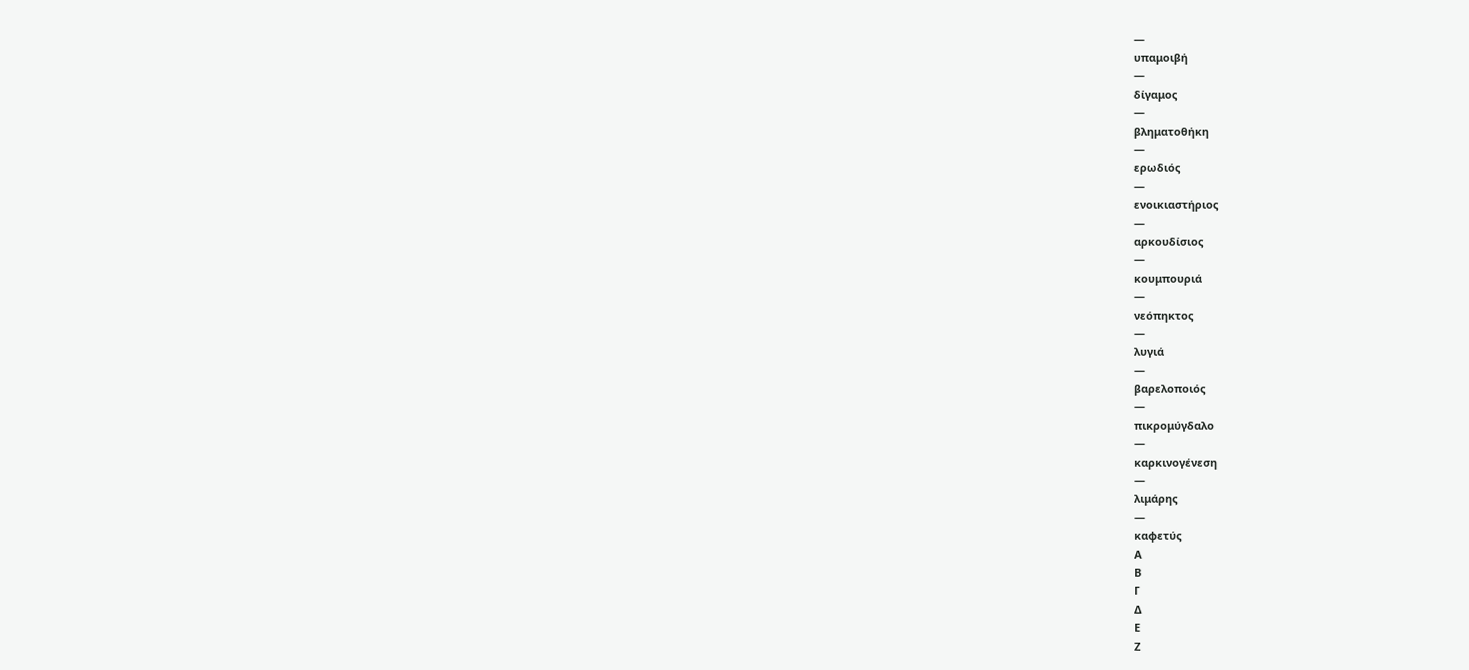—
υπαμοιβή
—
δίγαμος
—
βληματοθήκη
—
ερωδιός
—
ενοικιαστήριος
—
αρκουδίσιος
—
κουμπουριά
—
νεόπηκτος
—
λυγιά
—
βαρελοποιός
—
πικρομύγδαλο
—
καρκινογένεση
—
λιμάρης
—
καφετύς
Α
Β
Γ
Δ
Ε
Ζ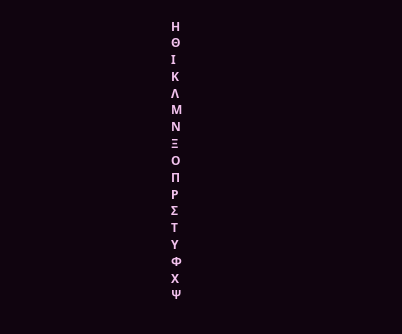Η
Θ
Ι
Κ
Λ
Μ
Ν
Ξ
Ο
Π
Ρ
Σ
Τ
Υ
Φ
Χ
Ψ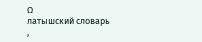Ω
латышский словарь
,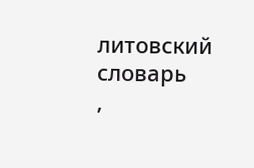литовский словарь
,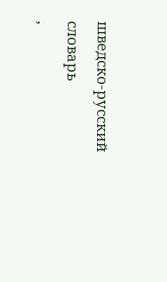шведско-русский словарь
,